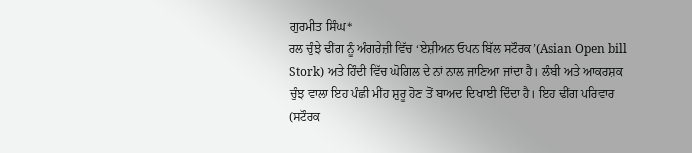ਗੁਰਮੀਤ ਸਿੰਘ*
ਰਲ ਚੁੰਝੇ ਢੀਂਗ ਨੂੰ ਅੰਗਰੇਜ਼ੀ ਵਿੱਚ ‘ਏਸ਼ੀਅਨ ਓਪਨ ਬਿੱਲ ਸਟੌਰਕ’(Asian Open bill Stork) ਅਤੇ ਹਿੰਦੀ ਵਿੱਚ ਘੋਗਿਲ ਦੇ ਨਾਂ ਨਾਲ ਜਾਣਿਆ ਜਾਂਦਾ ਹੈ। ਲੰਬੀ ਅਤੇ ਆਕਰਸ਼ਕ ਚੁੰਝ ਵਾਲਾ ਇਹ ਪੰਛੀ ਮੀਂਹ ਸ਼ੁਰੂ ਹੋਣ ਤੋਂ ਬਾਅਦ ਦਿਖਾਈ ਦਿੰਦਾ ਹੈ। ਇਹ ਢੀਂਗ ਪਰਿਵਾਰ (ਸਟੌਰਕ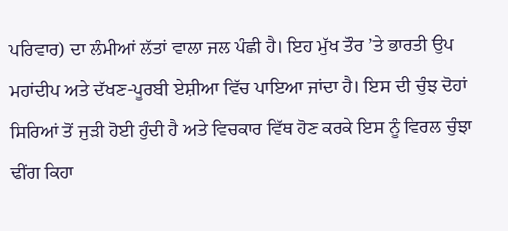ਪਰਿਵਾਰ) ਦਾ ਲੰਮੀਆਂ ਲੱਤਾਂ ਵਾਲਾ ਜਲ ਪੰਛੀ ਹੈ। ਇਹ ਮੁੱਖ ਤੌਰ ’ਤੇ ਭਾਰਤੀ ਉਪ ਮਹਾਂਦੀਪ ਅਤੇ ਦੱਖਣ-ਪੂਰਬੀ ਏਸ਼ੀਆ ਵਿੱਚ ਪਾਇਆ ਜਾਂਦਾ ਹੈ। ਇਸ ਦੀ ਚੁੰਝ ਦੋਹਾਂ ਸਿਰਿਆਂ ਤੋਂ ਜੁੜੀ ਹੋਈ ਹੁੰਦੀ ਹੈ ਅਤੇ ਵਿਚਕਾਰ ਵਿੱਥ ਹੋਣ ਕਰਕੇ ਇਸ ਨੂੰ ਵਿਰਲ ਚੁੰਝਾ ਢੀਂਗ ਕਿਹਾ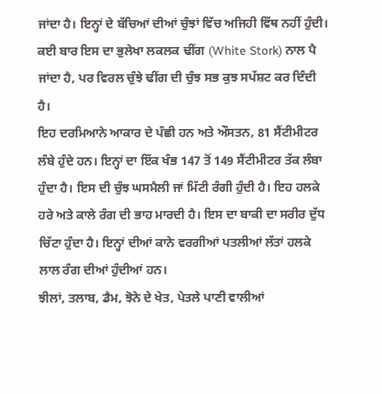ਜਾਂਦਾ ਹੈ। ਇਨ੍ਹਾਂ ਦੇ ਬੱਚਿਆਂ ਦੀਆਂ ਚੁੰਝਾਂ ਵਿੱਚ ਅਜਿਹੀ ਵਿੱਥ ਨਹੀਂ ਹੁੰਦੀ। ਕਈ ਬਾਰ ਇਸ ਦਾ ਭੁਲੇਖਾ ਲਕਲਕ ਢੀਂਗ (White Stork) ਨਾਲ ਪੈ ਜਾਂਦਾ ਹੈ, ਪਰ ਵਿਰਲ ਚੁੰਝੇ ਢੀਂਗ ਦੀ ਚੁੰਝ ਸਭ ਕੁਝ ਸਪੱਸ਼ਟ ਕਰ ਦਿੰਦੀ ਹੈ।
ਇਹ ਦਰਮਿਆਨੇ ਆਕਾਰ ਦੇ ਪੰਛੀ ਹਨ ਅਤੇ ਔਸਤਨ, 81 ਸੈਂਟੀਮੀਟਰ ਲੰਬੇ ਹੁੰਦੇ ਹਨ। ਇਨ੍ਹਾਂ ਦਾ ਇੱਕ ਖੰਭ 147 ਤੋਂ 149 ਸੈਂਟੀਮੀਟਰ ਤੱਕ ਲੰਬਾ ਹੁੰਦਾ ਹੈ। ਇਸ ਦੀ ਚੁੰਝ ਘਸਮੈਲੀ ਜਾਂ ਮਿੱਟੀ ਰੰਗੀ ਹੁੰਦੀ ਹੈ। ਇਹ ਹਲਕੇ ਹਰੇ ਅਤੇ ਕਾਲੇ ਰੰਗ ਦੀ ਭਾਹ ਮਾਰਦੀ ਹੈ। ਇਸ ਦਾ ਬਾਕੀ ਦਾ ਸਰੀਰ ਦੁੱਧ ਚਿੱਟਾ ਹੁੰਦਾ ਹੈ। ਇਨ੍ਹਾਂ ਦੀਆਂ ਕਾਨੇ ਵਰਗੀਆਂ ਪਤਲੀਆਂ ਲੱਤਾਂ ਹਲਕੇ ਲਾਲ ਰੰਗ ਦੀਆਂ ਹੁੰਦੀਆਂ ਹਨ।
ਝੀਲਾਂ, ਤਲਾਬ, ਡੈਮ, ਝੋਨੇ ਦੇ ਖੇਤ, ਪੇਤਲੇ ਪਾਣੀ ਵਾਲੀਆਂ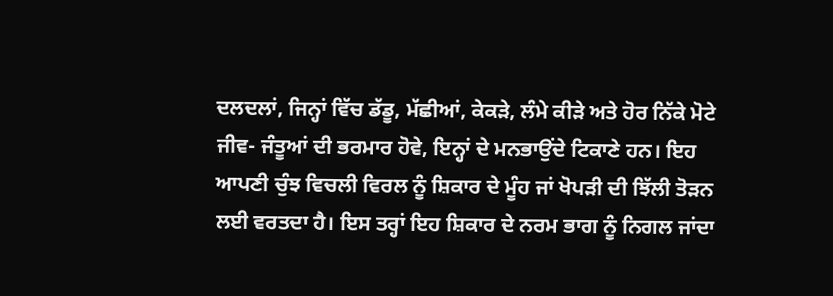ਦਲਦਲਾਂ, ਜਿਨ੍ਹਾਂ ਵਿੱਚ ਡੱਡੂ, ਮੱਛੀਆਂ, ਕੇਕੜੇ, ਲੰਮੇ ਕੀੜੇ ਅਤੇ ਹੋਰ ਨਿੱਕੇ ਮੋਟੇ ਜੀਵ- ਜੰਤੂਆਂ ਦੀ ਭਰਮਾਰ ਹੋਵੇ, ਇਨ੍ਹਾਂ ਦੇ ਮਨਭਾਉਂਦੇ ਟਿਕਾਣੇ ਹਨ। ਇਹ ਆਪਣੀ ਚੁੰਝ ਵਿਚਲੀ ਵਿਰਲ ਨੂੰ ਸ਼ਿਕਾਰ ਦੇ ਮੂੰਹ ਜਾਂ ਖੋਪੜੀ ਦੀ ਝਿੱਲੀ ਤੋੜਨ ਲਈ ਵਰਤਦਾ ਹੈ। ਇਸ ਤਰ੍ਹਾਂ ਇਹ ਸ਼ਿਕਾਰ ਦੇ ਨਰਮ ਭਾਗ ਨੂੰ ਨਿਗਲ ਜਾਂਦਾ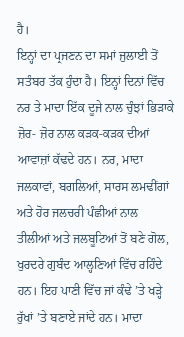ਹੈ।
ਇਨ੍ਹਾਂ ਦਾ ਪ੍ਰਜਣਨ ਦਾ ਸਮਾਂ ਜੁਲਾਈ ਤੋਂ ਸਤੰਬਰ ਤੱਕ ਹੁੰਦਾ ਹੈ। ਇਨ੍ਹਾਂ ਦਿਨਾਂ ਵਿੱਚ ਨਰ ਤੇ ਮਾਦਾ ਇੱਕ ਦੂਜੇ ਨਾਲ ਚੁੰਝਾਂ ਭਿੜਾਕੇ ਜ਼ੋਰ- ਜ਼ੋਰ ਨਾਲ ਕੜਕ-ਕੜਕ ਦੀਆਂ ਆਵਾਜ਼ਾਂ ਕੱਢਦੇ ਹਨ। ਨਰ, ਮਾਦਾ ਜਲਕਾਵਾਂ, ਬਗਲਿਆਂ, ਸਾਰਸ ਲਮਢੀਂਗਾਂ ਅਤੇ ਹੋਰ ਜਲਚਰੀ ਪੰਛੀਆਂ ਨਾਲ ਤੀਲੀਆਂ ਅਤੇ ਜਲਬੂਟਿਆਂ ਤੋਂ ਬਣੇ ਗੋਲ, ਖੁਰਦਰੇ ਗੁਬੰਦ ਆਲ੍ਹਣਿਆਂ ਵਿੱਚ ਰਹਿੰਦੇ ਹਨ। ਇਹ ਪਾਣੀ ਵਿੱਚ ਜਾਂ ਕੰਢੇ ’ਤੇ ਖੜ੍ਹੇ ਰੁੱਖਾਂ ’ਤੇ ਬਣਾਏ ਜਾਂਦੇ ਹਨ। ਮਾਦਾ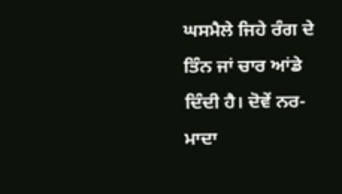ਘਸਮੈਲੇ ਜਿਹੇ ਰੰਗ ਦੇ ਤਿੰਨ ਜਾਂ ਚਾਰ ਆਂਡੇ ਦਿੰਦੀ ਹੈ। ਦੋਵੇਂ ਨਰ-ਮਾਦਾ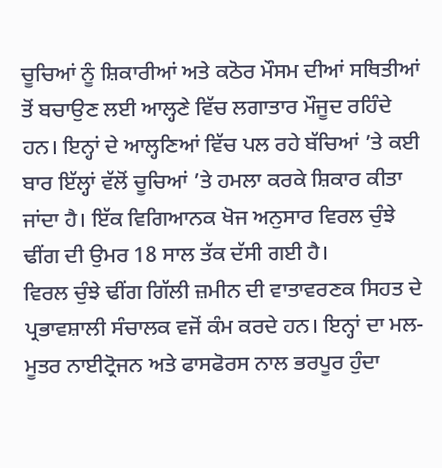ਚੂਚਿਆਂ ਨੂੰ ਸ਼ਿਕਾਰੀਆਂ ਅਤੇ ਕਠੋਰ ਮੌਸਮ ਦੀਆਂ ਸਥਿਤੀਆਂ ਤੋਂ ਬਚਾਉਣ ਲਈ ਆਲ੍ਹਣੇ ਵਿੱਚ ਲਗਾਤਾਰ ਮੌਜੂਦ ਰਹਿੰਦੇ ਹਨ। ਇਨ੍ਹਾਂ ਦੇ ਆਲ੍ਹਣਿਆਂ ਵਿੱਚ ਪਲ ਰਹੇ ਬੱਚਿਆਂ ’ਤੇ ਕਈ ਬਾਰ ਇੱਲ੍ਹਾਂ ਵੱਲੋਂ ਚੂਚਿਆਂ ’ਤੇ ਹਮਲਾ ਕਰਕੇ ਸ਼ਿਕਾਰ ਕੀਤਾ ਜਾਂਦਾ ਹੈ। ਇੱਕ ਵਿਗਿਆਨਕ ਖੋਜ ਅਨੁਸਾਰ ਵਿਰਲ ਚੁੰਝੇ ਢੀਂਗ ਦੀ ਉਮਰ 18 ਸਾਲ ਤੱਕ ਦੱਸੀ ਗਈ ਹੈ।
ਵਿਰਲ ਚੁੰਝੇ ਢੀਂਗ ਗਿੱਲੀ ਜ਼ਮੀਨ ਦੀ ਵਾਤਾਵਰਣਕ ਸਿਹਤ ਦੇ ਪ੍ਰਭਾਵਸ਼ਾਲੀ ਸੰਚਾਲਕ ਵਜੋਂ ਕੰਮ ਕਰਦੇ ਹਨ। ਇਨ੍ਹਾਂ ਦਾ ਮਲ-ਮੂਤਰ ਨਾਈਟ੍ਰੋਜਨ ਅਤੇ ਫਾਸਫੋਰਸ ਨਾਲ ਭਰਪੂਰ ਹੁੰਦਾ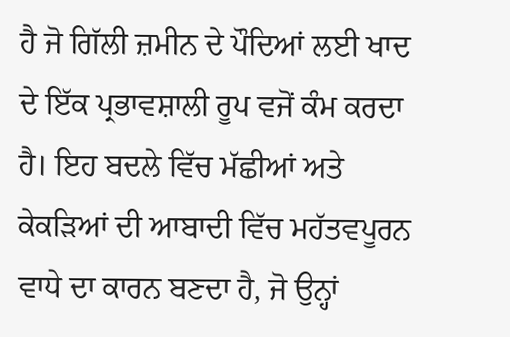ਹੈ ਜੋ ਗਿੱਲੀ ਜ਼ਮੀਨ ਦੇ ਪੌਦਿਆਂ ਲਈ ਖਾਦ ਦੇ ਇੱਕ ਪ੍ਰਭਾਵਸ਼ਾਲੀ ਰੂਪ ਵਜੋਂ ਕੰਮ ਕਰਦਾ ਹੈ। ਇਹ ਬਦਲੇ ਵਿੱਚ ਮੱਛੀਆਂ ਅਤੇ ਕੇਕੜਿਆਂ ਦੀ ਆਬਾਦੀ ਵਿੱਚ ਮਹੱਤਵਪੂਰਨ ਵਾਧੇ ਦਾ ਕਾਰਨ ਬਣਦਾ ਹੈ, ਜੋ ਉਨ੍ਹਾਂ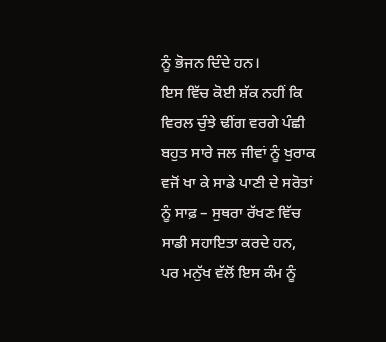ਨੂੰ ਭੋਜਨ ਦਿੰਦੇ ਹਨ।
ਇਸ ਵਿੱਚ ਕੋਈ ਸ਼ੱਕ ਨਹੀਂ ਕਿ ਵਿਰਲ ਚੁੰਝੇ ਢੀਂਗ ਵਰਗੇ ਪੰਛੀ ਬਹੁਤ ਸਾਰੇ ਜਲ ਜੀਵਾਂ ਨੂੰ ਖੁਰਾਕ ਵਜੋਂ ਖਾ ਕੇ ਸਾਡੇ ਪਾਣੀ ਦੇ ਸਰੋਤਾਂ ਨੂੰ ਸਾਫ਼ – ਸੁਥਰਾ ਰੱਖਣ ਵਿੱਚ ਸਾਡੀ ਸਹਾਇਤਾ ਕਰਦੇ ਹਨ, ਪਰ ਮਨੁੱਖ ਵੱਲੋਂ ਇਸ ਕੰਮ ਨੂੰ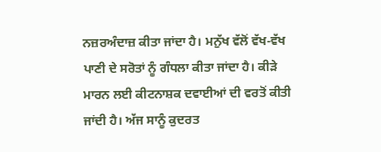ਨਜ਼ਰਅੰਦਾਜ਼ ਕੀਤਾ ਜਾਂਦਾ ਹੈ। ਮਨੁੱਖ ਵੱਲੋਂ ਵੱਖ-ਵੱਖ ਪਾਣੀ ਦੇ ਸਰੋਤਾਂ ਨੂੰ ਗੰਧਲਾ ਕੀਤਾ ਜਾਂਦਾ ਹੈ। ਕੀੜੇ ਮਾਰਨ ਲਈ ਕੀਟਨਾਸ਼ਕ ਦਵਾਈਆਂ ਦੀ ਵਰਤੋਂ ਕੀਤੀ ਜਾਂਦੀ ਹੈ। ਅੱਜ ਸਾਨੂੰ ਕੁਦਰਤ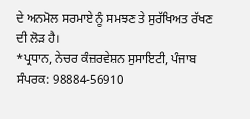ਦੇ ਅਨਮੋਲ ਸਰਮਾਏ ਨੂੰ ਸਮਝਣ ਤੇ ਸੁਰੱਖਿਅਤ ਰੱਖਣ ਦੀ ਲੋੜ ਹੈ।
*ਪ੍ਰਧਾਨ, ਨੇਚਰ ਕੰਜ਼ਰਵੇਸ਼ਨ ਸੁਸਾਇਟੀ, ਪੰਜਾਬ
ਸੰਪਰਕ: 98884-56910